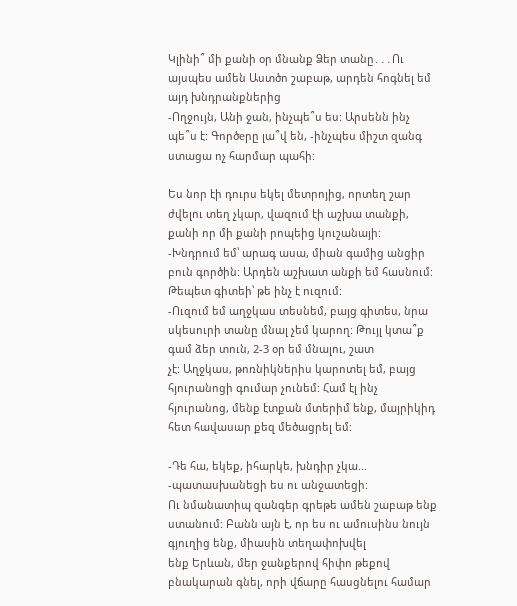Կլինի՞ մի քանի օր մնանք Ձեր տանը․․․Ու այսպես ամեն Աստծո շաբաթ, արդեն հոգնել եմ այդ խնդրանքներից
-Ողջույն, Անի ջան, ինչպե՞ս ես: Արսենն ինչ պե՞ս է: Գործеրը լա՞վ են, -ինչպես միշտ զանգ ստացա ոչ հարմար պահի:

Ես նոր էի դուրս եկել մետրոյից, որտեղ շար ժվելու տեղ չկար, վազում էի աշխա տանքի, քանի որ մի քանի րոպեից կուշանայի:
-Խնդրում եմ՝ արագ ասա, միան գամից անցիր բուն գործին: Արդեն աշխատ անքի եմ հասնում:
Թեպետ գիտեի՝ թե ինչ է ուզում:
-Ուզում եմ աղջկաս տեսնեմ, բայց գիտես, նրա սկեսուրի տանը մնալ չեմ կարող: Թույլ կտա՞ք գամ ձեր տուն, 2-3 օր եմ մնալու, շատ
չէ: Աղջկաս, թոռնիկներիս կարոտել եմ, բայց հյուրանոցի գումար չունեմ: Համ էլ ինչ հյուրանոց, մենք էտքան մտերիմ ենք, մայրիկիդ
հետ հավասար քեզ մեծացրել եմ:

-Դե հա, եկեք, իհարկե, խնդիր չկա… -պատասխանեցի ես ու անջատեցի:
Ու նմանատիպ զանգեր գրեթե ամեն շաբաթ ենք ստանում: Բանն այն է, որ ես ու ամուսինս նույն գյուղից ենք, միասին տեղափոխվել
ենք Երևան, մեր ջանքերով հիփո թեքով բնակարան գնել, որի վճարը հասցնելու համար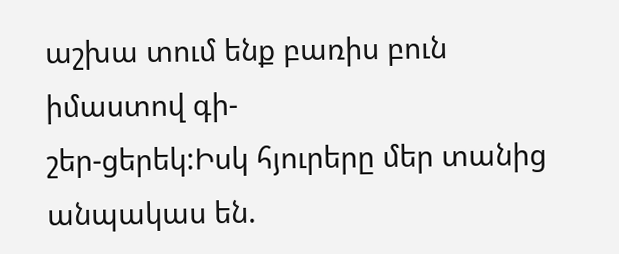աշխա տում ենք բառիս բուն իմաստով գի-
շեր-ցերեկ:Իսկ հյուրերը մեր տանից անպակաս են.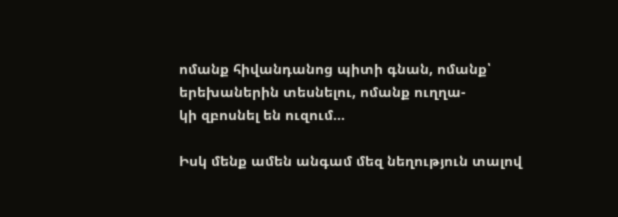ոմանք հիվանդանոց պիտի գնան, ոմանք՝ երեխաներին տեսնելու, ոմանք ուղղա-
կի զբոսնել են ուզում…

Իսկ մենք ամեն անգամ մեզ նեղություն տալով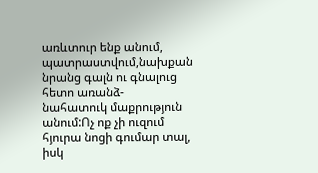առևտուր ենք անում, պատրաստվում,նախքան նրանց գալն ու գնալուց հետո առանձ-
նահատուկ մաքրություն անում:Ոչ ոք չի ուզում հյուրա նոցի գումար տալ, իսկ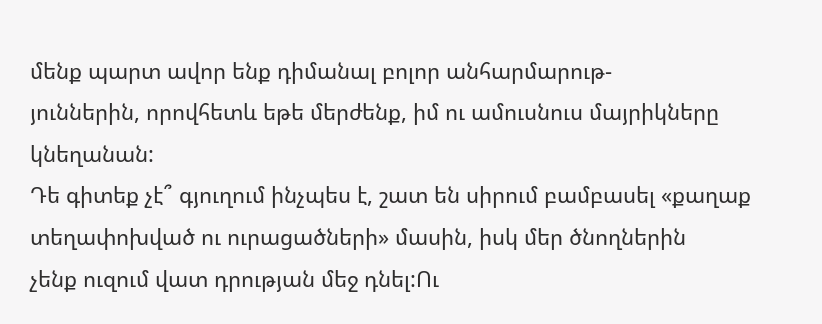մենք պարտ ավոր ենք դիմանալ բոլոր անհարմարութ-
յուններին, որովհետև եթե մերժենք, իմ ու ամուսնուս մայրիկները կնեղանան:
Դե գիտեք չէ՞ գյուղում ինչպես է, շատ են սիրում բամբասել «քաղաք տեղափոխված ու ուրացածների» մասին, իսկ մեր ծնողներին
չենք ուզում վատ դրության մեջ դնել:Ու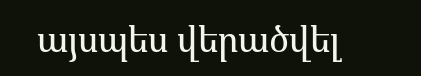այսպես վերածվել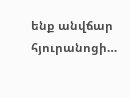ենք անվճար հյուրանոցի…